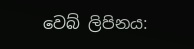වෙබ් ලිපිනය: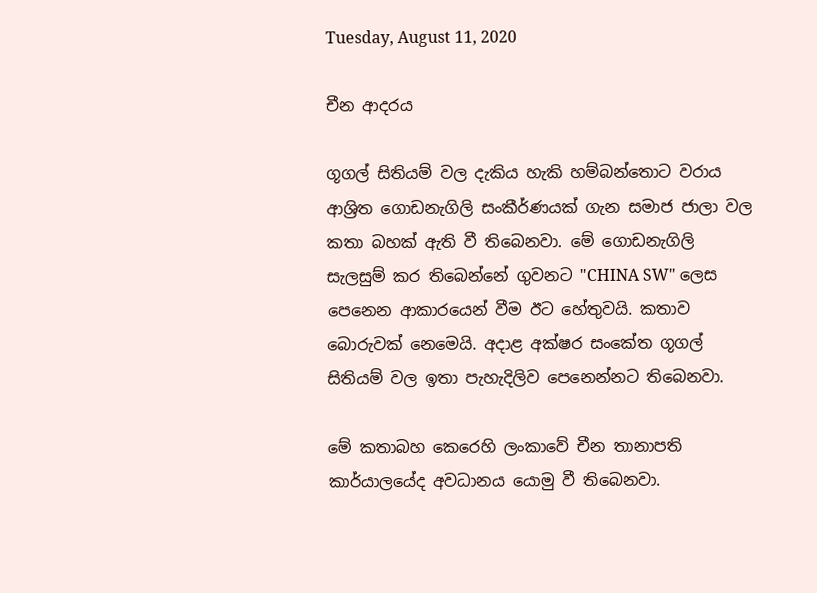Tuesday, August 11, 2020

චීන ආදරය

ගූගල් සිතියම් වල දැකිය හැකි හම්බන්තොට වරාය ආශ්‍රිත ගොඩනැගිලි සංකීර්ණයක් ගැන සමාජ ජාලා වල කතා බහක් ඇති වී තිබෙනවා. මේ ගොඩනැගිලි සැලසුම් කර තිබෙන්නේ ගුවනට "CHINA SW" ලෙස පෙනෙන ආකාරයෙන් වීම ඊට හේතුවයි. කතාව බොරුවක් නෙමෙයි. අදාළ අක්ෂර සංකේත ගූගල් සිතියම් වල ඉතා පැහැදිලිව පෙනෙන්නට තිබෙනවා.

මේ කතාබහ කෙරෙහි ලංකාවේ චීන තානාපති කාර්යාලයේද අවධානය යොමු වී තිබෙනවා.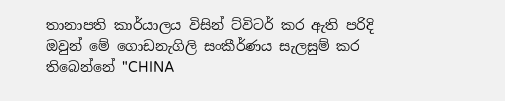තානාපති කාර්යාලය විසින් ට්විටර් කර ඇති පරිදි ඔවුන් මේ ගොඩනැගිලි සංකීර්ණය සැලසුම් කර තිබෙන්නේ "CHINA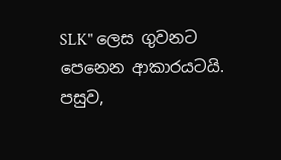SLK" ලෙස ගුවනට පෙනෙන ආකාරයටයි. පසුව,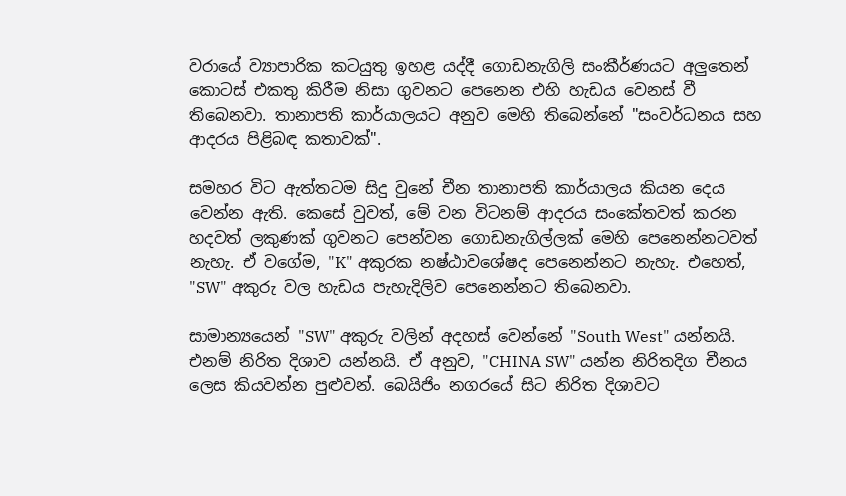වරායේ ව්‍යාපාරික කටයුතු ඉහළ යද්දී ගොඩනැගිලි සංකීර්ණයට අලුතෙන් කොටස් එකතු කිරීම නිසා ගුවනට පෙනෙන එහි හැඩය වෙනස් වී තිබෙනවා. තානාපති කාර්යාලයට අනුව මෙහි තිබෙන්නේ "සංවර්ධනය සහ ආදරය පිළිබඳ කතාවක්".

සමහර විට ඇත්තටම සිදු වුනේ චීන තානාපති කාර්යාලය කියන දෙය වෙන්න ඇති. කෙසේ වුවත්, මේ වන විටනම් ආදරය සංකේතවත් කරන හදවත් ලකුණක් ගුවනට පෙන්වන ගොඩනැගිල්ලක් මෙහි පෙනෙන්නටවත් නැහැ. ඒ වගේම, "K" අකුරක නෂ්ඨාවශේෂද පෙනෙන්නට නැහැ. එහෙත්, "SW" අකුරු වල හැඩය පැහැදිලිව පෙනෙන්නට තිබෙනවා.

සාමාන්‍යයෙන් "SW" අකුරු වලින් අදහස් වෙන්නේ "South West" යන්නයි. එනම් නිරිත දිශාව යන්නයි. ඒ අනුව, "CHINA SW" යන්න නිරිතදිග චීනය ලෙස කියවන්න පුළුවන්. බෙයිජිං නගරයේ සිට නිරිත දිශාවට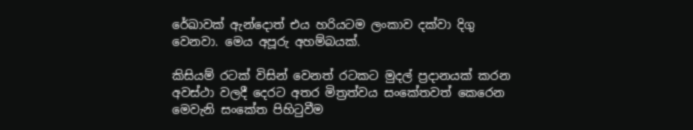රේඛාවක් ඇන්දොත් එය හරියටම ලංකාව දක්වා දිගු වෙනවා. මෙය අපූරු අහම්බයක්.

කිසියම් රටක් විසින් වෙනත් රටකට මුදල් ප්‍රදානයක් කරන අවස්ථා වලදී දෙරට අතර මිත්‍රත්වය සංකේතවත් කෙරෙන මෙවැනි සංකේත පිහිටුවීම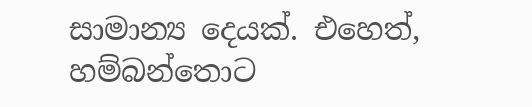සාමාන්‍ය දෙයක්. එහෙත්, හම්බන්තොට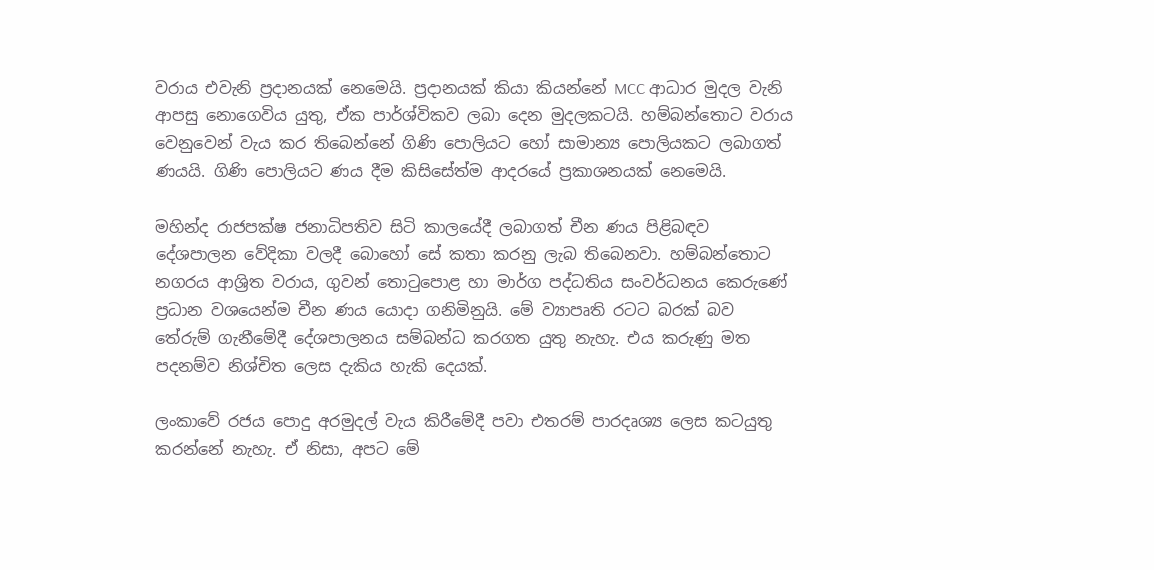වරාය එවැනි ප්‍රදානයක් නෙමෙයි. ප්‍රදානයක් කියා කියන්නේ MCC ආධාර මුදල වැනි ආපසු නොගෙවිය යුතු, ඒක පාර්ශ්විකව ලබා දෙන මුදලකටයි. හම්බන්තොට වරාය වෙනුවෙන් වැය කර තිබෙන්නේ ගිණි පොලියට හෝ සාමාන්‍ය පොලියකට ලබාගත් ණයයි. ගිණි පොලියට ණය දීම කිසිසේත්ම ආදරයේ ප්‍රකාශනයක් නෙමෙයි.

මහින්ද රාජපක්ෂ ජනාධිපතිව සිටි කාලයේදී ලබාගත් චීන ණය පිළිබඳව දේශපාලන වේදිකා වලදී බොහෝ සේ කතා කරනු ලැබ තිබෙනවා. හම්බන්තොට නගරය ආශ්‍රිත වරාය, ගුවන් තොටුපොළ හා මාර්ග පද්ධතිය සංවර්ධනය කෙරුණේ ප්‍රධාන වශයෙන්ම චීන ණය යොදා ගනිමිනුයි. මේ ව්‍යාපෘති රටට බරක් බව තේරුම් ගැනීමේදී දේශපාලනය සම්බන්ධ කරගත යුතු නැහැ. එය කරුණු මත පදනම්ව නිශ්චිත ලෙස දැකිය හැකි දෙයක්.

ලංකාවේ රජය පොදු අරමුදල් වැය කිරීමේදී පවා එතරම් පාරදෘශ්‍ය ලෙස කටයුතු කරන්නේ නැහැ. ඒ නිසා, අපට මේ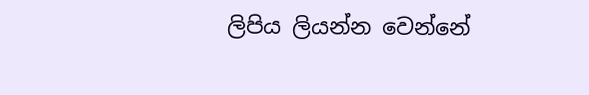ලිපිය ලියන්න වෙන්නේ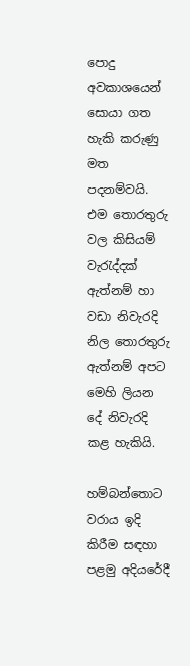පොදු අවකාශයෙන් සොයා ගත හැකි කරුණු මත පදනම්වයි. එම තොරතුරු වල කිසියම් වැරැද්දක් ඇත්නම් හා වඩා නිවැරදි නිල තොරතුරු ඇත්නම් අපට මෙහි ලියන දේ නිවැරදි කළ හැකියි.

හම්බන්තොට වරාය ඉදි කිරීම සඳහා පළමු අදියරේදී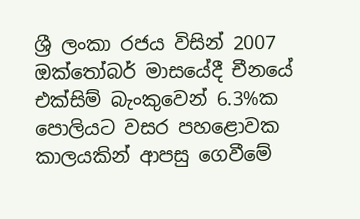ශ්‍රී ලංකා රජය විසින් 2007 ඔක්තෝබර් මාසයේදී චීනයේ එක්සිම් බැංකුවෙන් 6.3%ක පොලියට වසර පහළොවක කාලයකින් ආපසු ගෙවීමේ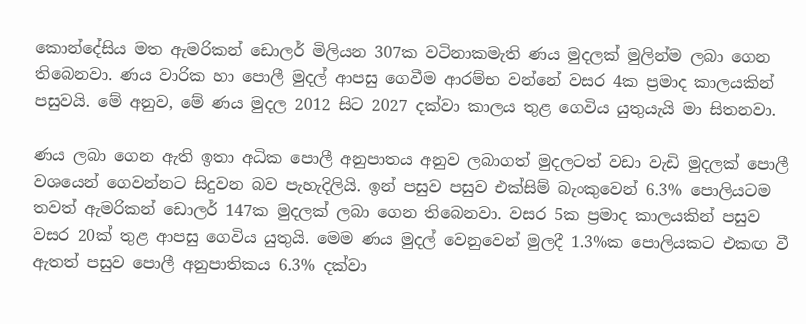කොන්දේසිය මත ඇමරිකන් ඩොලර් මිලියන 307ක වටිනාකමැති ණය මුදලක් මුලින්ම ලබා ගෙන තිබෙනවා. ණය වාරික හා පොලී මුදල් ආපසු ගෙවීම ආරම්භ වන්නේ වසර 4ක ප්‍රමාද කාලයකින් පසුවයි. මේ අනුව, මේ ණය මුදල 2012 සිට 2027 දක්වා කාලය තුළ ගෙවිය යුතුයැයි මා සිතනවා.

ණය ලබා ගෙන ඇති ඉතා අධික පොලී අනුපාතය අනුව ලබාගත් මුදලටත් වඩා වැඩි මුදලක් පොලී වශයෙන් ගෙවන්නට සිදුවන බව පැහැදිලියි. ඉන් පසුව පසුව එක්සිම් බැංකුවෙන් 6.3% පොලියටම තවත් ඇමරිකන් ඩොලර් 147ක මුදලක් ලබා ගෙන තිබෙනවා. වසර 5ක ප්‍රමාද කාලයකින් පසුව වසර 20ක් තුළ ආපසු ගෙවිය යුතුයි. මෙම ණය මුදල් වෙනුවෙන් මුලදී 1.3%ක පොලියකට එකඟ වී ඇතත් පසුව පොලී අනුපාතිකය 6.3% දක්වා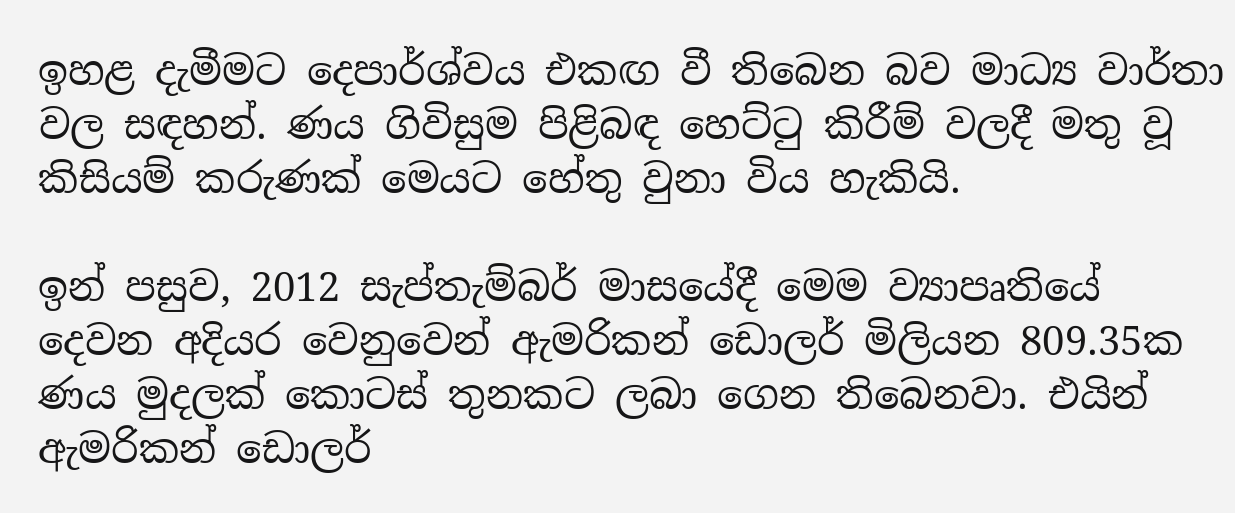ඉහළ දැමීමට දෙපාර්ශ්වය එකඟ වී තිබෙන බව මාධ්‍ය වාර්තා වල සඳහන්. ණය ගිවිසුම පිළිබඳ හෙට්ටු කිරීම් වලදී මතු වූ කිසියම් කරුණක් මෙයට හේතු වුනා විය හැකියි.

ඉන් පසුව, 2012 සැප්තැම්බර් මාසයේදී මෙම ව්‍යාපෘතියේ දෙවන අදියර වෙනුවෙන් ඇමරිකන් ඩොලර් මිලියන 809.35ක ණය මුදලක් කොටස් තුනකට ලබා ගෙන තිබෙනවා. එයින් ඇමරිකන් ඩොලර්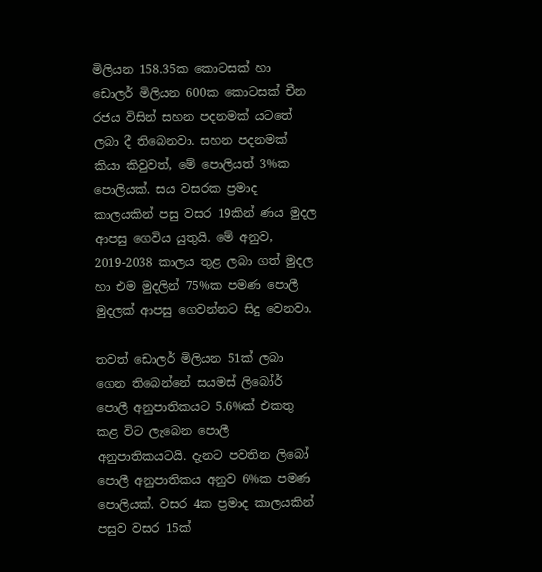මිලියන 158.35ක කොටසක් හා ඩොලර් මිලියන 600ක කොටසක් චීන රජය විසින් සහන පදනමක් යටතේ ලබා දී තිබෙනවා. සහන පදනමක් කියා කිවුවත්, මේ පොලියත් 3%ක පොලියක්. සය වසරක ප්‍රමාද කාලයකින් පසු වසර 19කින් ණය මුදල ආපසු ගෙවිය යුතුයි. මේ අනුව, 2019-2038 කාලය තුළ ලබා ගත් මුදල හා එම මුදලින් 75%ක පමණ පොලී මුදලක් ආපසු ගෙවන්නට සිදු වෙනවා.

තවත් ඩොලර් මිලියන 51ක් ලබා ගෙන තිබෙන්නේ සයමස් ලිබෝර් පොලී අනුපාතිකයට 5.6%ක් එකතු කළ විට ලැබෙන පොලී අනුපාතිකයටයි. දැනට පවතින ලිබෝ පොලී අනුපාතිකය අනුව 6%ක පමණ පොලියක්. වසර 4ක ප්‍රමාද කාලයකින් පසුව වසර 15ක්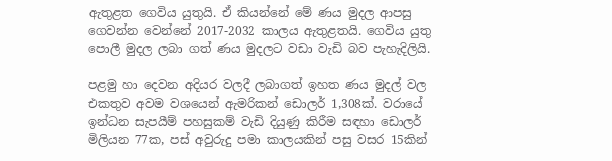ඇතුළත ගෙවිය යුතුයි. ඒ කියන්නේ මේ ණය මුදල ආපසු ගෙවන්න වෙන්නේ 2017-2032 කාලය ඇතුළතයි. ගෙවිය යුතු පොලී මුදල ලබා ගත් ණය මුදලට වඩා වැඩි බව පැහැදිලියි.

පළමු හා දෙවන අදියර වලදී ලබාගත් ඉහත ණය මුදල් වල එකතුව අවම වශයෙන් ඇමරිකන් ඩොලර් 1,308ක්. වරායේ ඉන්ධන සැපයීම් පහසුකම් වැඩි දියුණු කිරීම සඳහා ඩොලර් මිලියන 77ක, පස් අවුරුදු පමා කාලයකින් පසු වසර 15කින්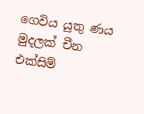ගෙවිය යුතු ණය මුදලක් චීන එක්සිම්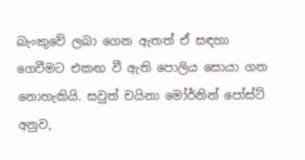බැංකුවේ ලබා ගෙන ඇතත් ඒ සඳහා ගෙවීමට එකඟ වී ඇති පොලිය සොයා ගත නොහැකියි. සවුත් චයිනා මෝර්නින් පෝස්ට් අනුව,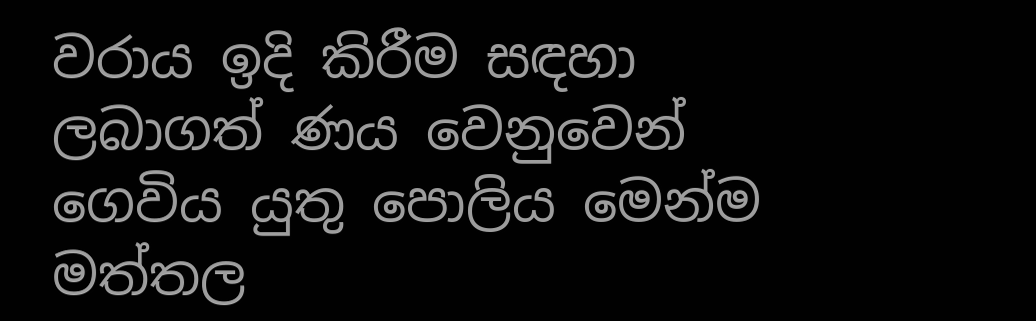වරාය ඉදි කිරීම සඳහා ලබාගත් ණය වෙනුවෙන් ගෙවිය යුතු පොලිය මෙන්ම මත්තල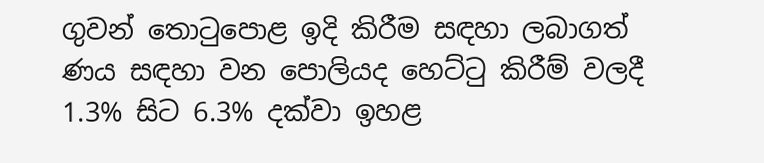ගුවන් තොටුපොළ ඉදි කිරීම සඳහා ලබාගත් ණය සඳහා වන පොලියද හෙට්ටු කිරීම් වලදී 1.3% සිට 6.3% දක්වා ඉහළ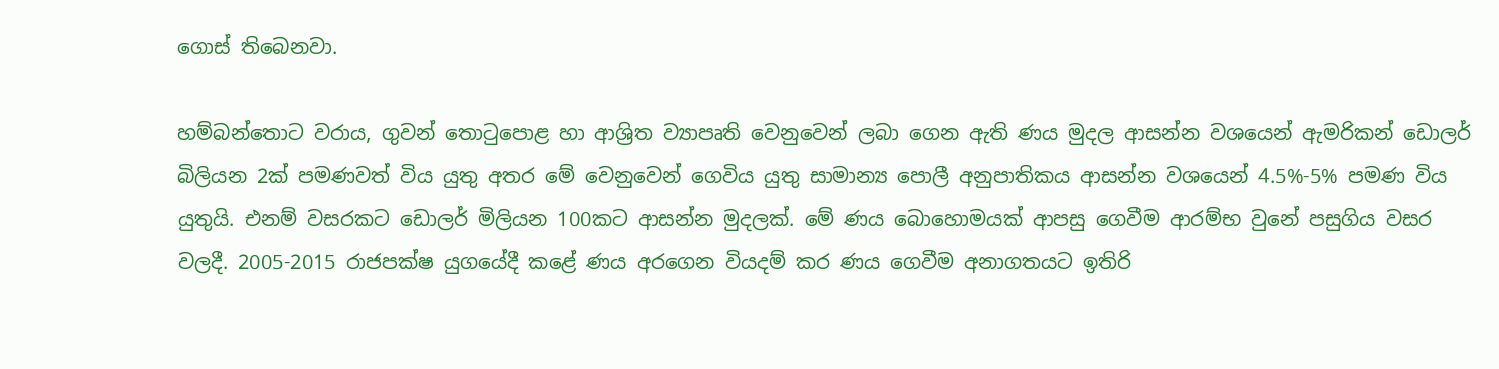ගොස් තිබෙනවා.

හම්බන්තොට වරාය, ගුවන් තොටුපොළ හා ආශ්‍රිත ව්‍යාපෘති වෙනුවෙන් ලබා ගෙන ඇති ණය මුදල ආසන්න වශයෙන් ඇමරිකන් ඩොලර් බිලියන 2ක් පමණවත් විය යුතු අතර මේ වෙනුවෙන් ගෙවිය යුතු සාමාන්‍ය පොලී අනුපාතිකය ආසන්න වශයෙන් 4.5%-5% පමණ විය යුතුයි. එනම් වසරකට ඩොලර් මිලියන 100කට ආසන්න මුදලක්. මේ ණය බොහොමයක් ආපසු ගෙවීම ආරම්භ වුනේ පසුගිය වසර වලදී. 2005-2015 රාජපක්ෂ යුගයේදී කළේ ණය අරගෙන වියදම් කර ණය ගෙවීම අනාගතයට ඉතිරි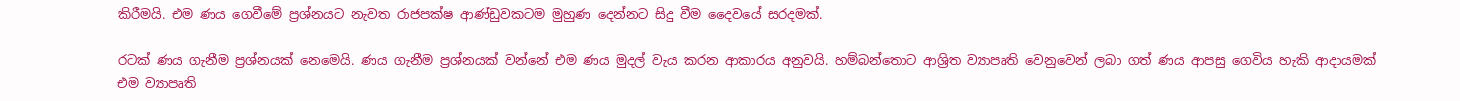කිරීමයි. එම ණය ගෙවීමේ ප්‍රශ්නයට නැවත රාජපක්ෂ ආණ්ඩුවකටම මුහුණ දෙන්නට සිදු වීම දෛවයේ සරදමක්.

රටක් ණය ගැනීම ප්‍රශ්නයක් නෙමෙයි. ණය ගැනීම ප්‍රශ්නයක් වන්නේ එම ණය මුදල් වැය කරන ආකාරය අනුවයි. හම්බන්තොට ආශ්‍රිත ව්‍යාපෘති වෙනුවෙන් ලබා ගත් ණය ආපසු ගෙවිය හැකි ආදායමක් එම ව්‍යාපෘති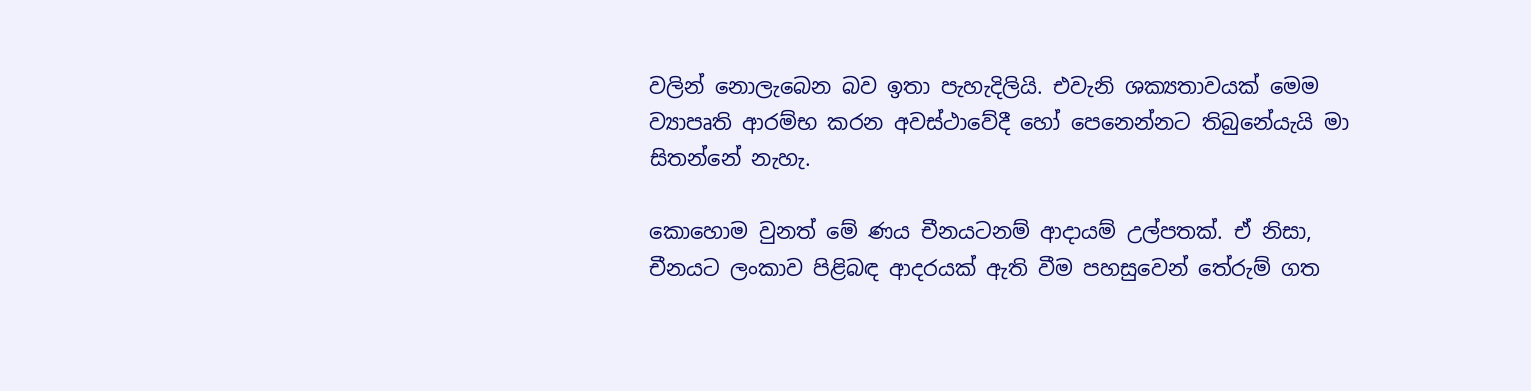වලින් නොලැබෙන බව ඉතා පැහැදිලියි. එවැනි ශක්‍යතාවයක් මෙම ව්‍යාපෘති ආරම්භ කරන අවස්ථාවේදී හෝ පෙනෙන්නට තිබුනේයැයි මා සිතන්නේ නැහැ.

කොහොම වුනත් මේ ණය චීනයටනම් ආදායම් උල්පතක්. ඒ නිසා, චීනයට ලංකාව පිළිබඳ ආදරයක් ඇති වීම පහසුවෙන් තේරුම් ගත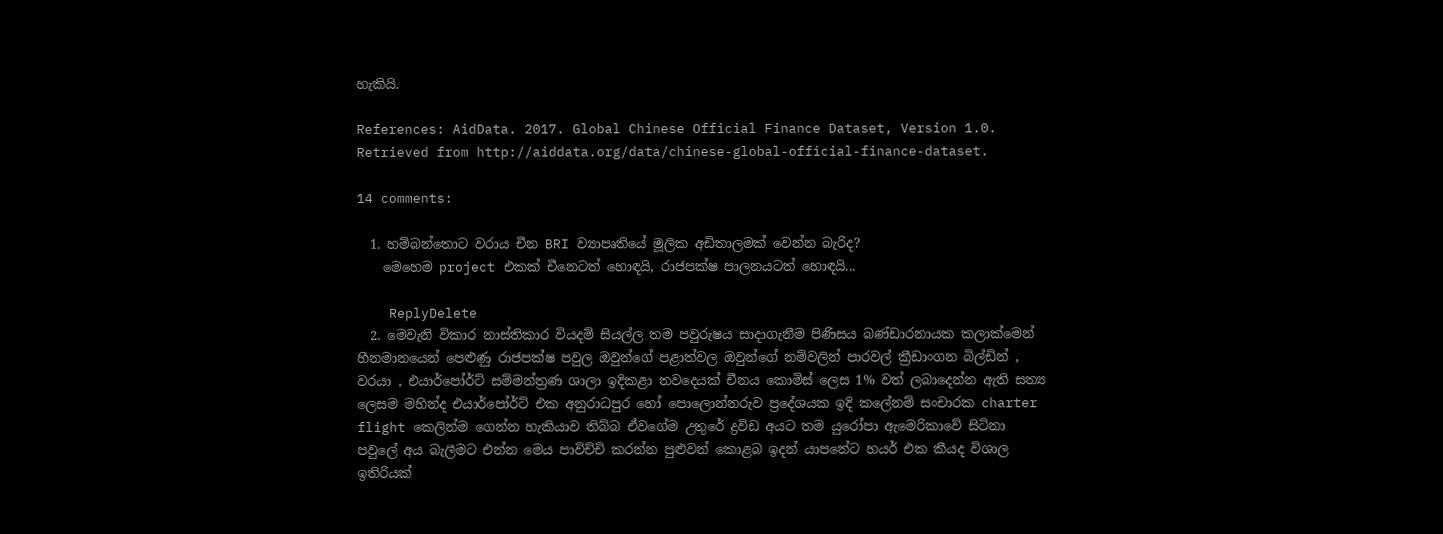හැකියි.

References: AidData. 2017. Global Chinese Official Finance Dataset, Version 1.0. Retrieved from http://aiddata.org/data/chinese-global-official-finance-dataset.

14 comments:

  1. හම්බන්තොට වරාය චීන BRI ව්‍යාපෘතියේ මූලික අඩිතාලමක් වෙන්න බැරිද?
    මෙහෙම project එකක් චීනෙටත් හොඳයි, රාජපක්ෂ පාලනයටත් හොඳයි...

    ReplyDelete
  2. මෙවැනි විකාර නාස්තිකාර වියදම් සියල්ල තම පවුරුෂය සාදාගැනීම පිණිසය බණ්ඩාරනායක කලාක්මෙන් හීනමානයෙන් පෙළුණු රාජපක්ෂ පවුල ඔවුන්ගේ පළාත්වල ඔවුන්ගේ නම්වලින් පාරවල් ක්‍රීඩාංගන බිල්ඩින් , වරයා , එයාර්පෝර්ට් සම්මන්ත්‍රණ ශාලා ඉදිකළා තවදෙයක් චීනය කොමිස් ලෙස 1% වත් ලබාදෙන්න ඇති සත්‍ය ලෙසම මහින්ද එයාර්පෝර්ට් එක අනුරාධපුර හෝ පොලොන්නරුව ප්‍රදේශයක ඉදි කලේනම් සංචාරක charter flight කෙලින්ම ගෙන්න හැකියාව තිබ්බ ඒවගේම උතුරේ ද්‍රවිඩ අයට තම යුරෝපා ඇමෙරිකාවේ සිටිනා පවුලේ අය බැලීමට එන්න මෙය පාවිච්චි කරන්න පුළුවන් කොළබ ඉදන් යාපනේට හයර් එක කීයද විශාල ඉතිරියක්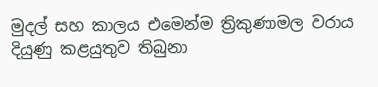මුදල් සහ කාලය එමෙන්ම ත්‍රිකුණාමල වරාය දියුණු කළයුතුව තිබුනා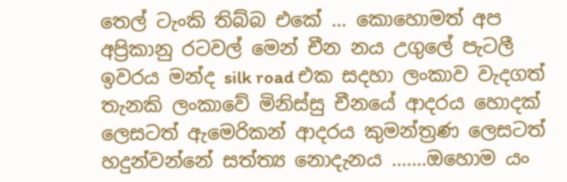තෙල් ටැංකි තිබ්බ එකේ ... කොහොමත් අප අප්‍රිකානු රටවල් මෙන් චීන නය උගුලේ පැටලී ඉවරය මන්ද silk road එක සදහා ලංකාව වැදගත් තැනකි ලංකාවේ මිනිස්සු චීනයේ ආදරය හොදක් ලෙසටත් ඇමෙරිකන් ආදරය කුමන්ත්‍රණ ලෙසටත් හදුන්වන්නේ සත්ත්‍ය නොදැනය .......ඔහොම යං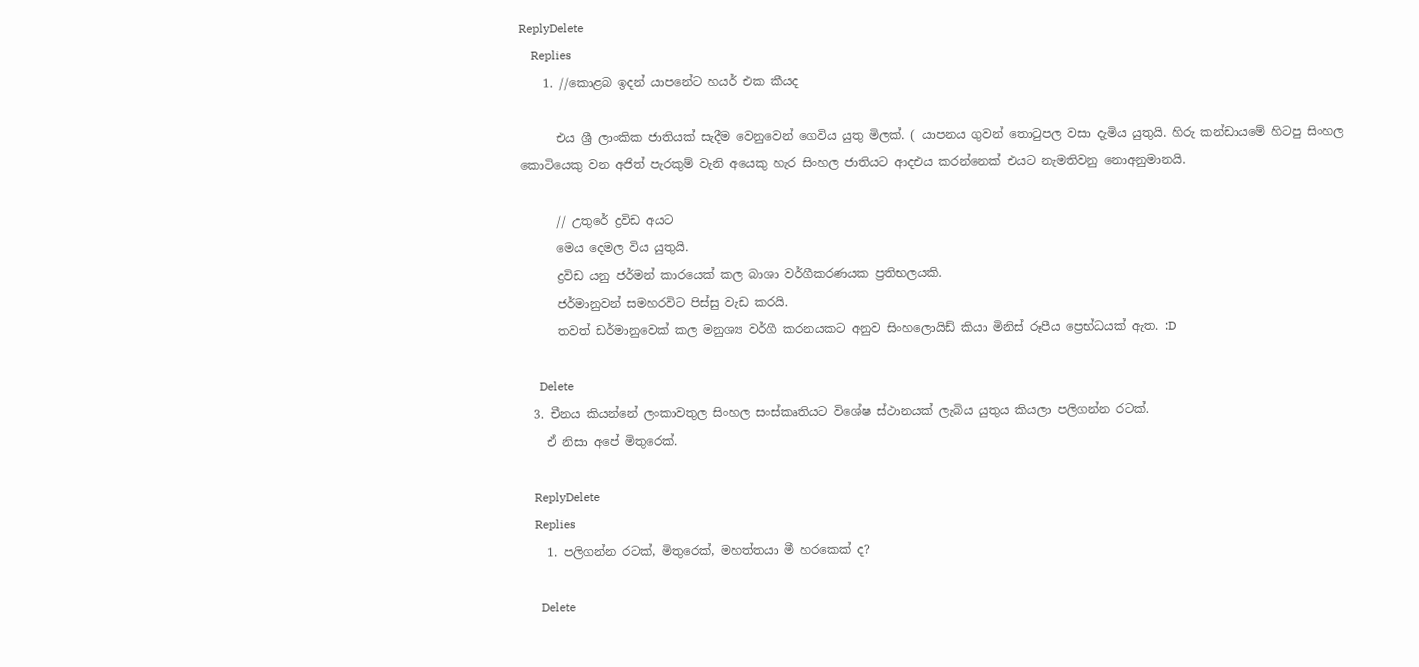ReplyDelete
    Replies
    1. //කොළබ ඉදන් යාපනේට හයර් එක කීයද

      එය ශ්‍රී ලාංකික ජාතියක් සැදීම වෙනුවෙන් ගෙවිය යුතු මිලක්. ( යාපනය ගුවන් තොටුපල වසා දැමිය යුතුයි. හිරු කන්ඩායමේ හිටපු සිංහල කොටියෙකු වන අජිත් පැරකුම් වැනි අයෙකු හැර සිංහල ජාතියට ආදඑය කරන්නෙක් එයට නැමතිවනු නොඅනුමානයි.

      // උතුරේ ද්‍රවිඩ අයට
      මෙය දෙමල විය යුතුයි.
      ද්‍රවිඩ යනු ජර්මන් කාරයෙක් කල බාශා වර්ගීකරණයක ප්‍රතිභලයකි.
      ජර්මානුවන් සමහරවිට පිස්සු වැඩ කරයි.
      තවත් ඩර්මානුවෙක් කල මනුශ්‍ය වර්ගී කරනයකට අනුව සිංහලොයිඩ් කියා මිනිස් රූපීය ප්‍රෙභ්ධයක් ඇත. :D

      Delete
  3. චීනය කියන්නේ ලංකාවතුල සිංහල සංස්කෘතියට විශේෂ ස්ථානයක් ලැබිය යුතුය කියලා පලිගන්න රටක්.
    ඒ නිසා අපේ මිතුරෙක්.

    ReplyDelete
    Replies
    1. පලිගන්න රටක්, මිතුරෙක්, මහත්තයා මී හරකෙක් ද?

      Delete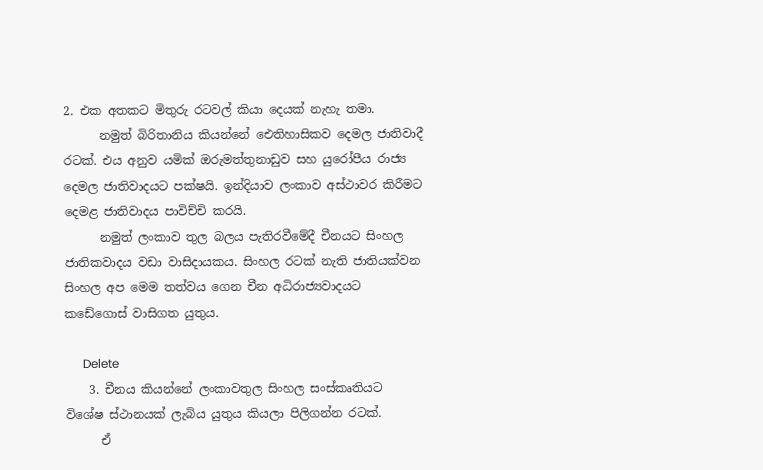2. එක අතකට මිතුරු රටවල් කියා දෙයක් නැහැ තමා.
      නමුත් බිරිතානිය කියන්නේ ඓතිහාසිකව දෙමල ජාතිවාදී රටක්. එය අනුව යමික් ඔරුමත්තුනාඩුව සහ යුරෝපීය රාජ්‍ය දෙමල ජාතිවාදයට පක්ෂයි. ඉන්දියාව ලංකාව අස්ථාවර කිරීමට දෙමළ ජාතිවාදය පාවිච්චි කරයි.
      නමුත් ලංකාව තුල බලය පැතිරවීමේදී චීනයට සිංහල ජාතිකවාදය වඩා වාසිදායකය. සිංහල රටක් නැති ජාතියක්වන සිංහල අප මෙම තත්වය ගෙන චීන අධිරාජ්‍යවාදයට කඩේගොස් වාසිගත යුතුය.

      Delete
    3. චීනය කියන්නේ ලංකාවතුල සිංහල සංස්කෘතියට විශේෂ ස්ථානයක් ලැබිය යුතුය කියලා පිලිගන්න රටක්.
      ඒ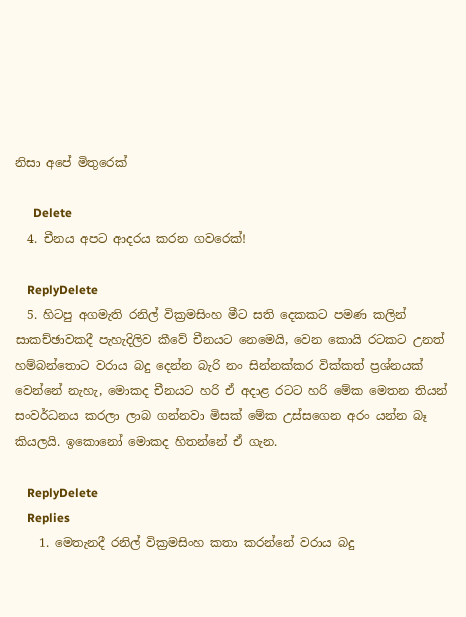නිසා අපේ මිතුරෙක්

      Delete
  4. චීනය අපට ආදරය කරන ගවරෙක්!

    ReplyDelete
  5. හිටපු අගමැති රනිල් වික්‍රමසිංහ මීට සති දෙකකට පමණ කලින් සාකච්ඡාවකදී පැහැදිලිව කීවේ චීනයට නෙමෙයි, වෙන කොයි රටකට උනත් හම්බන්තොට වරාය බදු දෙන්න බැරි නං සින්නක්කර වික්කත් ප්‍රශ්නයක් වෙන්නේ නැහැ, මොකද චීනයට හරි ඒ අදාළ රටට හරි මේක මෙතන තියන් සංවර්ධනය කරලා ලාබ ගන්නවා මිසක් මේක උස්සගෙන අරං යන්න බෑ කියලයි. ඉකොනෝ මොකද හිතන්නේ ඒ ගැන.

    ReplyDelete
    Replies
    1. මෙතැනදී රනිල් වික්‍රමසිංහ කතා කරන්නේ වරාය බදු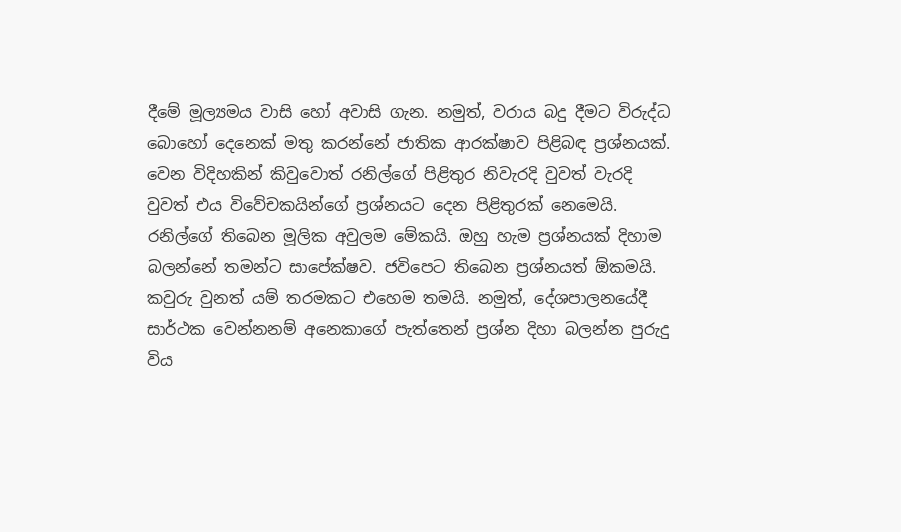දීමේ මූල්‍යමය වාසි හෝ අවාසි ගැන. නමුත්, වරාය බදු දීමට විරුද්ධ බොහෝ දෙනෙක් මතු කරන්නේ ජාතික ආරක්ෂාව පිළිබඳ ප්‍රශ්නයක්. වෙන විදිහකින් කිවුවොත් රනිල්ගේ පිළිතුර නිවැරදි වුවත් වැරදි වුවත් එය විවේචකයින්ගේ ප්‍රශ්නයට දෙන පිළිතුරක් නෙමෙයි. රනිල්ගේ තිබෙන මූලික අවුලම මේකයි. ඔහු හැම ප්‍රශ්නයක් දිහාම බලන්නේ තමන්ට සාපේක්ෂව. ජවිපෙට තිබෙන ප්‍රශ්නයත් ඕකමයි. කවුරු වුනත් යම් තරමකට එහෙම තමයි. නමුත්, දේශපාලනයේදී සාර්ථක වෙන්නනම් අනෙකාගේ පැත්තෙන් ප්‍රශ්න දිහා බලන්න පුරුදු විය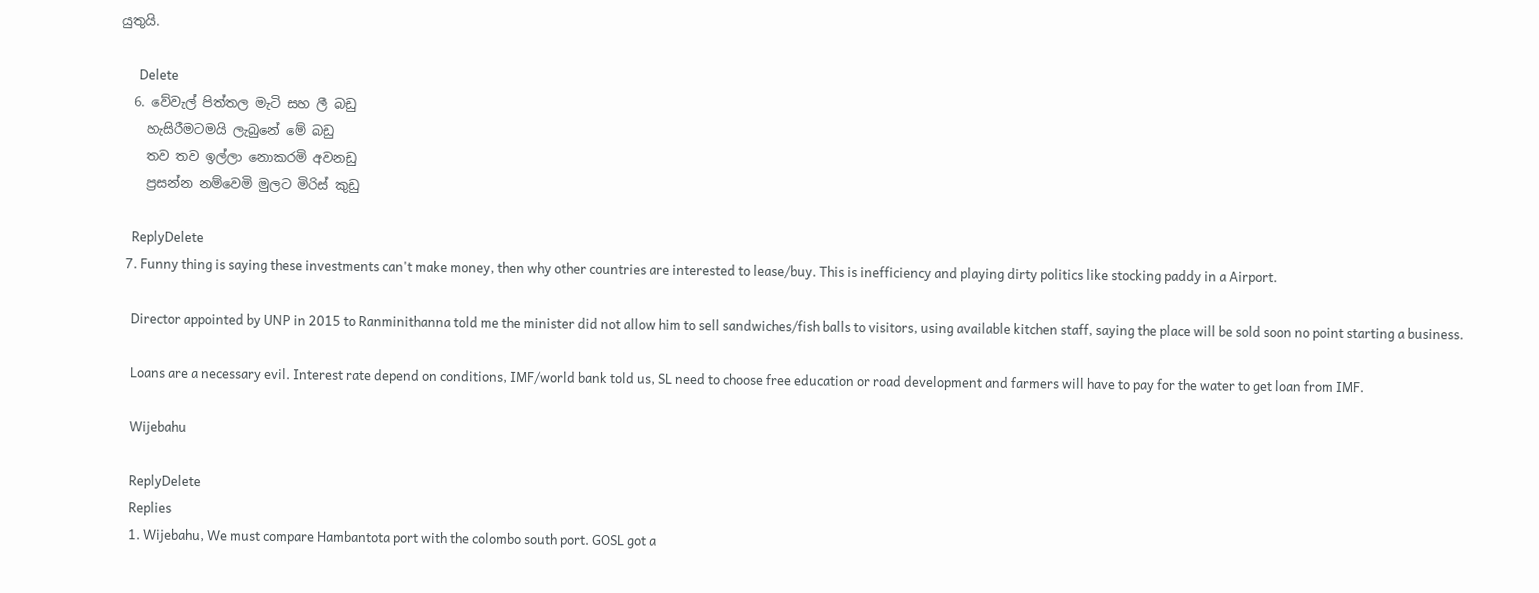යුතුයි.

      Delete
  6. වේවැල් පිත්තල මැටි සහ ලී බඩු
    හැසිරීමටමයි ලැබුනේ මේ බඩු
    තව තව ඉල්ලා නොකරමි අවනඩු
    ප්‍රසන්න නම්වෙමි මුලට මිරිස් කුඩු

    ReplyDelete
  7. Funny thing is saying these investments can't make money, then why other countries are interested to lease/buy. This is inefficiency and playing dirty politics like stocking paddy in a Airport.

    Director appointed by UNP in 2015 to Ranminithanna told me the minister did not allow him to sell sandwiches/fish balls to visitors, using available kitchen staff, saying the place will be sold soon no point starting a business.

    Loans are a necessary evil. Interest rate depend on conditions, IMF/world bank told us, SL need to choose free education or road development and farmers will have to pay for the water to get loan from IMF.

    Wijebahu

    ReplyDelete
    Replies
    1. Wijebahu, We must compare Hambantota port with the colombo south port. GOSL got a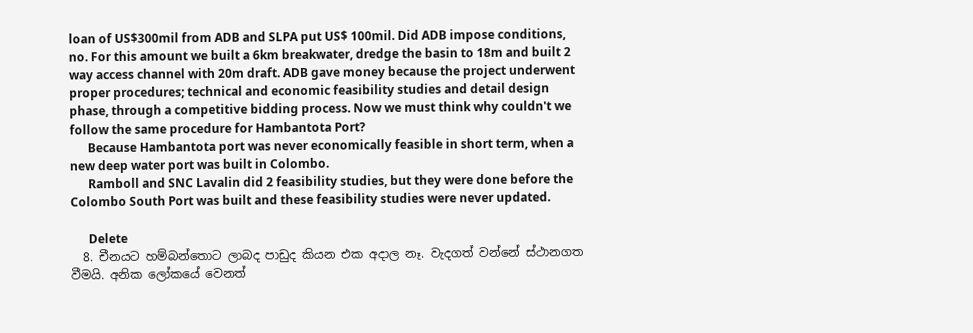loan of US$300mil from ADB and SLPA put US$ 100mil. Did ADB impose conditions, no. For this amount we built a 6km breakwater, dredge the basin to 18m and built 2 way access channel with 20m draft. ADB gave money because the project underwent proper procedures; technical and economic feasibility studies and detail design phase, through a competitive bidding process. Now we must think why couldn't we follow the same procedure for Hambantota Port?
      Because Hambantota port was never economically feasible in short term, when a new deep water port was built in Colombo.
      Ramboll and SNC Lavalin did 2 feasibility studies, but they were done before the Colombo South Port was built and these feasibility studies were never updated.

      Delete
  8. චීනයට හම්බන්තොට ලාබද පාඩුද කියන එක අදාල නෑ. වැදගත් වන්නේ ස්ථානගත වීමයි. අනික ලෝකයේ වෙනත්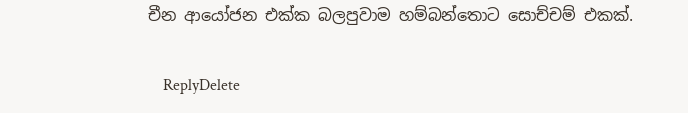චීන ආයෝජන එක්ක බලපුවාම හම්බන්තොට සොච්චම් එකක්.

    ReplyDelete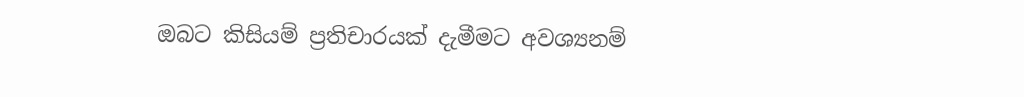ඔබට කිසියම් ප්‍රතිචාරයක් දැමීමට අවශ්‍යනම්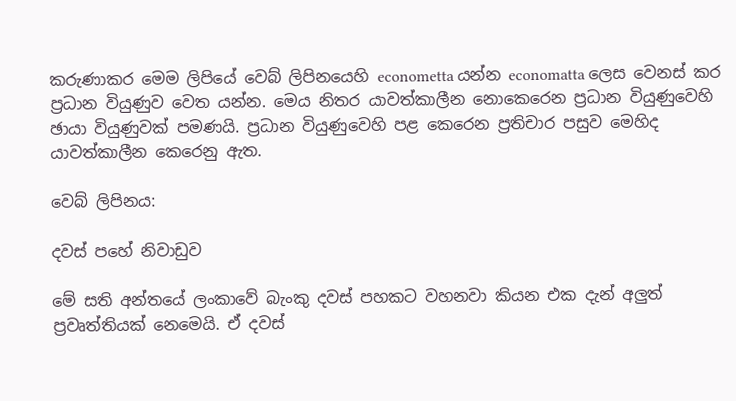කරුණාකර මෙම ලිපියේ වෙබ් ලිපිනයෙහි econometta යන්න economatta ලෙස වෙනස් කර ප්‍රධාන වියුණුව වෙත යන්න. මෙය නිතර යාවත්කාලීන නොකෙරෙන ප්‍රධාන වියුණුවෙහි ඡායා වියුණුවක් පමණයි. ප්‍රධාන වියුණුවෙහි පළ කෙරෙන ප්‍රතිචාර පසුව මෙහිද යාවත්කාලීන කෙරෙනු ඇත.

වෙබ් ලිපිනය:

දවස් පහේ නිවාඩුව

මේ සති අන්තයේ ලංකාවේ බැංකු දවස් පහකට වහනවා කියන එක දැන් අලුත් ප්‍රවෘත්තියක් නෙමෙයි. ඒ දවස්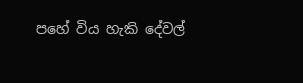පහේ විය හැකි දේවල්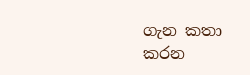ගැන කතා කරන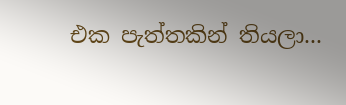එක පැත්තකින් තියලා...